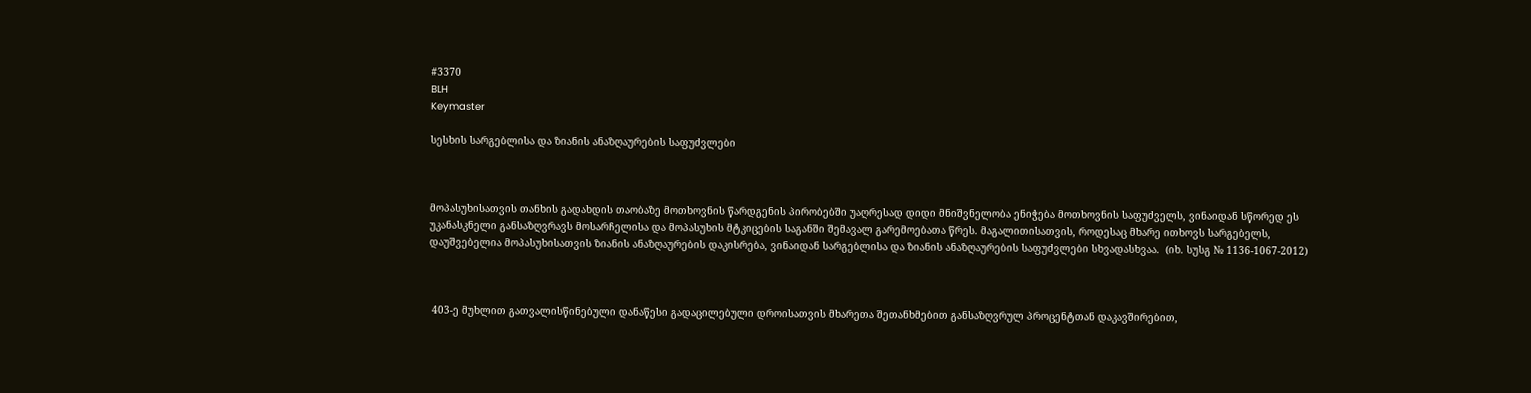#3370
BLH
Keymaster

სესხის სარგებლისა და ზიანის ანაზღაურების საფუძვლები



მოპასუხისათვის თანხის გადახდის თაობაზე მოთხოვნის წარდგენის პირობებში უაღრესად დიდი მნიშვნელობა ენიჭება მოთხოვნის საფუძველს, ვინაიდან სწორედ ეს უკანასკნელი განსაზღვრავს მოსარჩელისა და მოპასუხის მტკიცების საგანში შემავალ გარემოებათა წრეს. მაგალითისათვის, როდესაც მხარე ითხოვს სარგებელს, დაუშვებელია მოპასუხისათვის ზიანის ანაზღაურების დაკისრება, ვინაიდან სარგებლისა და ზიანის ანაზღაურების საფუძვლები სხვადასხვაა.  (იხ. სუსგ № 1136-1067-2012)



 403-ე მუხლით გათვალისწინებული დანაწესი გადაცილებული დროისათვის მხარეთა შეთანხმებით განსაზღვრულ პროცენტთან დაკავშირებით,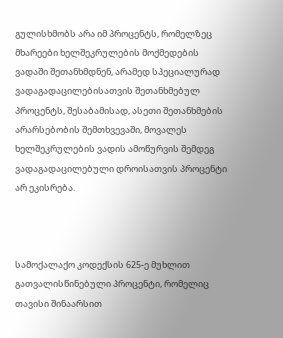გულისხმობს არა იმ პროცენტს, რომელზეც მხარეები ხელშეკრულების მოქმედების ვადაში შეთანხმდნენ, არამედ სპეციალურად ვადაგადაცილებისათვის შეთანხმებულ პროცენტს, შესაბამისად, ასეთი შეთანხმების არარსებობის შემთხვევაში, მოვალეს ხელშეკრულების ვადის ამოწურვის შემდეგ ვადაგადაცილებული დროისათვის პროცენტი არ ეკისრება.



სამოქალაქო კოდექსის 625-ე მუხლით გათვალისწინებული პროცენტი, რომელიც თავისი შინაარსით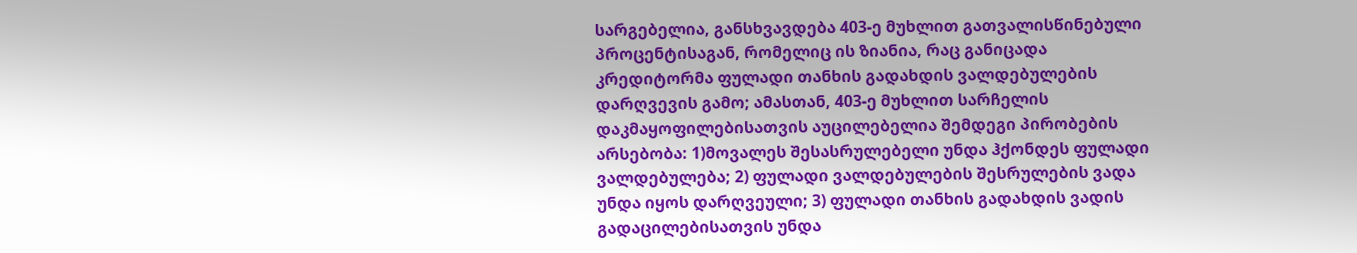სარგებელია, განსხვავდება 403-ე მუხლით გათვალისწინებული პროცენტისაგან, რომელიც ის ზიანია, რაც განიცადა კრედიტორმა ფულადი თანხის გადახდის ვალდებულების დარღვევის გამო; ამასთან, 403-ე მუხლით სარჩელის დაკმაყოფილებისათვის აუცილებელია შემდეგი პირობების არსებობა: 1)მოვალეს შესასრულებელი უნდა ჰქონდეს ფულადი ვალდებულება; 2) ფულადი ვალდებულების შესრულების ვადა უნდა იყოს დარღვეული; 3) ფულადი თანხის გადახდის ვადის გადაცილებისათვის უნდა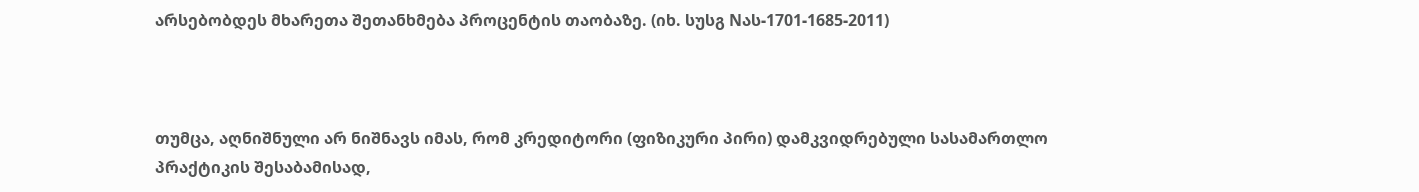არსებობდეს მხარეთა შეთანხმება პროცენტის თაობაზე. (იხ. სუსგ Nას-1701-1685-2011)



თუმცა, აღნიშნული არ ნიშნავს იმას, რომ კრედიტორი (ფიზიკური პირი) დამკვიდრებული სასამართლო პრაქტიკის შესაბამისად,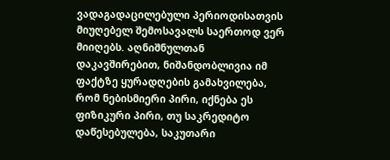ვადაგადაცილებული პერიოდისათვის მიუღებელ შემოსავალს საერთოდ ვერ მიიღებს. აღნიშნულთან დაკავშირებით, ნიშანდობლივია იმ ფაქტზე ყურადღების გამახვილება, რომ ნებისმიერი პირი, იქნება ეს ფიზიკური პირი, თუ საკრედიტო დაწესებულება, საკუთარი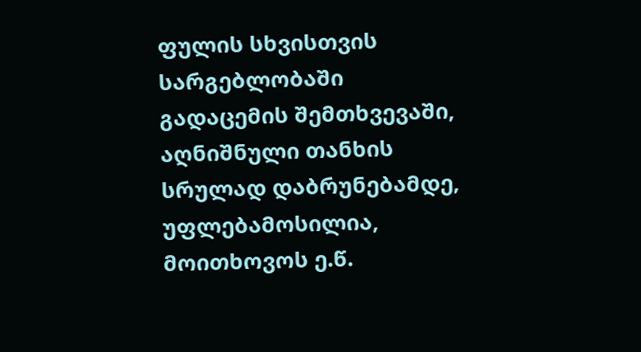ფულის სხვისთვის სარგებლობაში გადაცემის შემთხვევაში, აღნიშნული თანხის სრულად დაბრუნებამდე, უფლებამოსილია, მოითხოვოს ე.წ.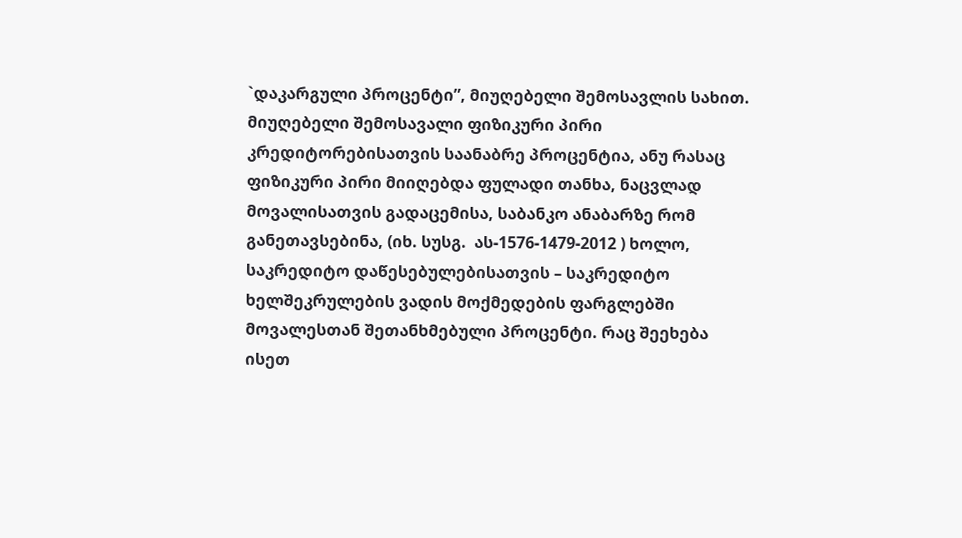`დაკარგული პროცენტი”, მიუღებელი შემოსავლის სახით. მიუღებელი შემოსავალი ფიზიკური პირი კრედიტორებისათვის საანაბრე პროცენტია, ანუ რასაც ფიზიკური პირი მიიღებდა ფულადი თანხა, ნაცვლად მოვალისათვის გადაცემისა, საბანკო ანაბარზე რომ განეთავსებინა, (იხ. სუსგ.  ას-1576-1479-2012 ) ხოლო, საკრედიტო დაწესებულებისათვის – საკრედიტო ხელშეკრულების ვადის მოქმედების ფარგლებში მოვალესთან შეთანხმებული პროცენტი. რაც შეეხება ისეთ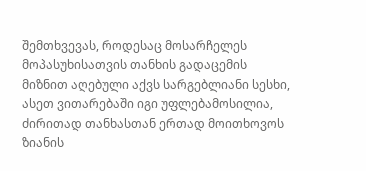შემთხვევას, როდესაც მოსარჩელეს მოპასუხისათვის თანხის გადაცემის მიზნით აღებული აქვს სარგებლიანი სესხი, ასეთ ვითარებაში იგი უფლებამოსილია, ძირითად თანხასთან ერთად მოითხოვოს ზიანის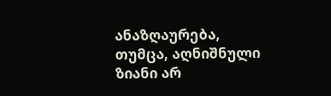ანაზღაურება, თუმცა, აღნიშნული ზიანი არ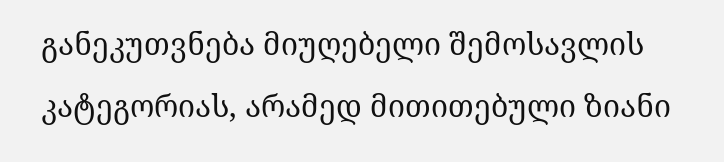განეკუთვნება მიუღებელი შემოსავლის კატეგორიას, არამედ მითითებული ზიანი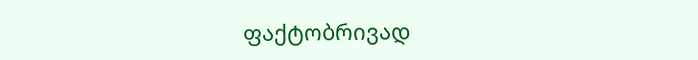ფაქტობრივად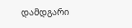დამდგარი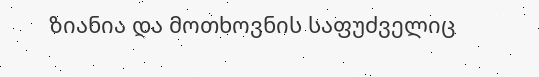ზიანია და მოთხოვნის საფუძველიც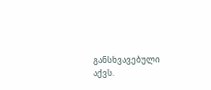განსხვავებული აქვს.